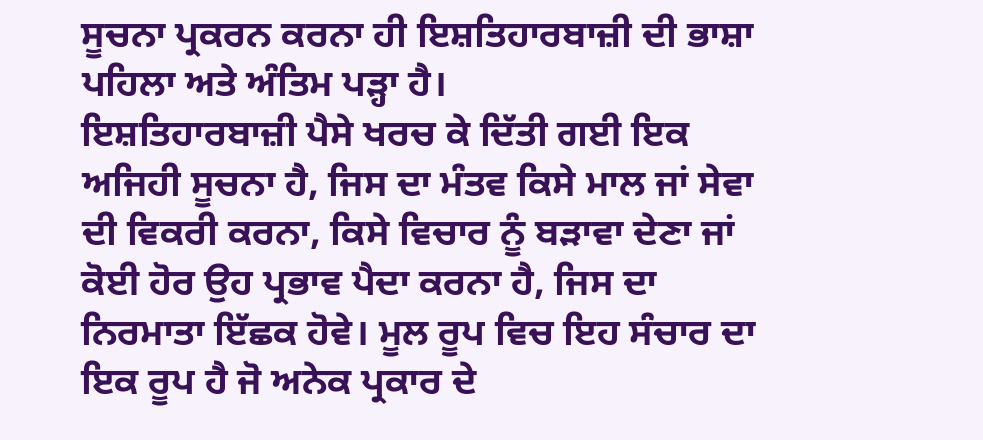ਸੂਚਨਾ ਪ੍ਰਕਰਨ ਕਰਨਾ ਹੀ ਇਸ਼ਤਿਹਾਰਬਾਜ਼ੀ ਦੀ ਭਾਸ਼ਾ ਪਹਿਲਾ ਅਤੇ ਅੰਤਿਮ ਪੜ੍ਹਾ ਹੈ।
ਇਸ਼ਤਿਹਾਰਬਾਜ਼ੀ ਪੈਸੇ ਖਰਚ ਕੇ ਦਿੱਤੀ ਗਈ ਇਕ ਅਜਿਹੀ ਸੂਚਨਾ ਹੈ, ਜਿਸ ਦਾ ਮੰਤਵ ਕਿਸੇ ਮਾਲ ਜਾਂ ਸੇਵਾ ਦੀ ਵਿਕਰੀ ਕਰਨਾ, ਕਿਸੇ ਵਿਚਾਰ ਨੂੰ ਬੜਾਵਾ ਦੇਣਾ ਜਾਂ ਕੋਈ ਹੋਰ ਉਹ ਪ੍ਰਭਾਵ ਪੈਦਾ ਕਰਨਾ ਹੈ, ਜਿਸ ਦਾ ਨਿਰਮਾਤਾ ਇੱਛਕ ਹੋਵੇ। ਮੂਲ ਰੂਪ ਵਿਚ ਇਹ ਸੰਚਾਰ ਦਾ ਇਕ ਰੂਪ ਹੈ ਜੋ ਅਨੇਕ ਪ੍ਰਕਾਰ ਦੇ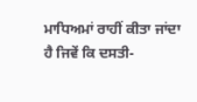ਮਾਧਿਅਮਾਂ ਰਾਹੀਂ ਕੀਤਾ ਜਾਂਦਾ ਹੈ ਜਿਵੇਂ ਕਿ ਦਸਤੀ-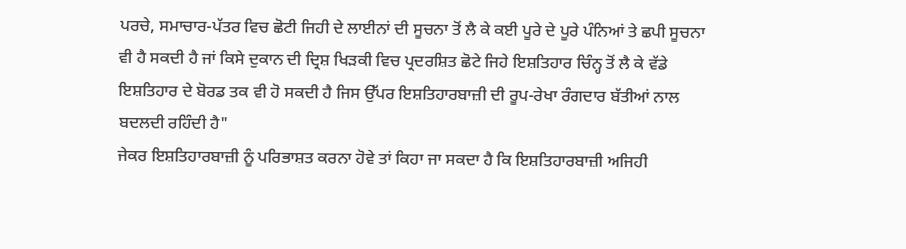ਪਰਚੇ, ਸਮਾਚਾਰ-ਪੱਤਰ ਵਿਚ ਛੋਟੀ ਜਿਹੀ ਦੇ ਲਾਈਨਾਂ ਦੀ ਸੂਚਨਾ ਤੋਂ ਲੈ ਕੇ ਕਈ ਪੂਰੇ ਦੇ ਪੂਰੇ ਪੰਨਿਆਂ ਤੇ ਛਪੀ ਸੂਚਨਾ ਵੀ ਹੈ ਸਕਦੀ ਹੈ ਜਾਂ ਕਿਸੇ ਦੁਕਾਨ ਦੀ ਦ੍ਰਿਸ਼ ਖਿੜਕੀ ਵਿਚ ਪ੍ਰਦਰਸ਼ਿਤ ਛੋਟੇ ਜਿਹੇ ਇਸ਼ਤਿਹਾਰ ਚਿੰਨ੍ਹ ਤੋਂ ਲੈ ਕੇ ਵੱਡੇ ਇਸ਼ਤਿਹਾਰ ਦੇ ਬੋਰਡ ਤਕ ਵੀ ਹੋ ਸਕਦੀ ਹੈ ਜਿਸ ਉੱਪਰ ਇਸ਼ਤਿਹਾਰਬਾਜ਼ੀ ਦੀ ਰੂਪ-ਰੇਖਾ ਰੰਗਦਾਰ ਬੱਤੀਆਂ ਨਾਲ ਬਦਲਦੀ ਰਹਿੰਦੀ ਹੈ"
ਜੇਕਰ ਇਸ਼ਤਿਹਾਰਬਾਜ਼ੀ ਨੂੰ ਪਰਿਭਾਸ਼ਤ ਕਰਨਾ ਹੋਵੇ ਤਾਂ ਕਿਹਾ ਜਾ ਸਕਦਾ ਹੈ ਕਿ ਇਸ਼ਤਿਹਾਰਬਾਜ਼ੀ ਅਜਿਹੀ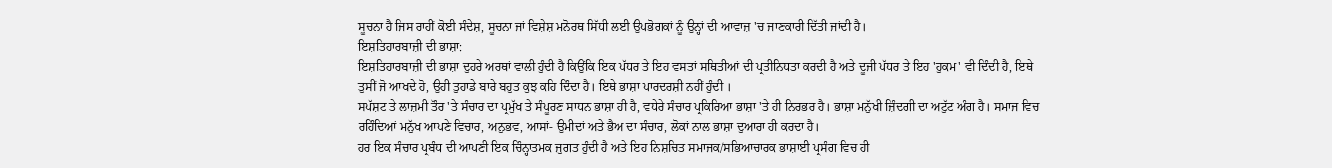ਸੂਚਨਾ ਹੈ ਜਿਸ ਰਾਹੀਂ ਕੋਈ ਸੰਦੇਸ਼, ਸੂਚਨਾ ਜਾਂ ਵਿਸ਼ੇਸ਼ ਮਨੋਰਥ ਸਿੱਧੀ ਲਈ ਉਪਭੋਗਕਾਂ ਨੂੰ ਉਨ੍ਹਾਂ ਦੀ ਆਵਾਜ਼ 'ਚ ਜਾਣਕਾਰੀ ਦਿੱਤੀ ਜਾਂਦੀ ਹੈ।
ਇਸ਼ਤਿਹਾਰਬਾਜ਼ੀ ਦੀ ਭਾਸ਼ਾ:
ਇਸ਼ਤਿਹਾਰਬਾਜ਼ੀ ਦੀ ਭਾਸ਼ਾ ਦੁਹਰੇ ਅਰਥਾਂ ਵਾਲੀ ਹੁੰਦੀ ਹੈ ਕਿਉਂਕਿ ਇਕ ਪੱਧਰ ਤੇ ਇਹ ਵਸਤਾਂ ਸਥਿਤੀਆਂ ਦੀ ਪ੍ਰਤੀਨਿਧਤਾ ਕਰਦੀ ਹੈ ਅਤੇ ਦੂਜੀ ਪੱਧਰ ਤੇ ਇਹ 'ਹੁਕਮ' ਵੀ ਦਿੰਦੀ ਹੈ, ਇਥੇ ਤੁਸੀਂ ਜੋ ਆਖਦੇ ਹੋ, ਉਹੀ ਤੁਹਾਡੇ ਬਾਰੇ ਬਹੁਤ ਕੁਝ ਕਹਿ ਦਿੰਦਾ ਹੈ। ਇਥੇ ਭਾਸ਼ਾ ਪਾਰਦਰਸ਼ੀ ਨਹੀਂ ਹੁੰਦੀ ।
ਸਪੱਸ਼ਟ ਤੇ ਲਾਜ਼ਮੀ ਤੌਰ 'ਤੇ ਸੰਚਾਰ ਦਾ ਪ੍ਰਮੁੱਖ ਤੇ ਸੰਪੂਰਣ ਸਾਧਨ ਭਾਸ਼ਾ ਹੀ ਹੈ, ਵਧੇਰੇ ਸੰਚਾਰ ਪ੍ਰਕਿਰਿਆ ਭਾਸ਼ਾ 'ਤੇ ਹੀ ਨਿਰਭਰ ਹੈ। ਭਾਸ਼ਾ ਮਨੁੱਖੀ ਜ਼ਿੰਦਗੀ ਦਾ ਅਟੁੱਟ ਅੰਗ ਹੈ। ਸਮਾਜ ਵਿਚ ਰਹਿੰਦਿਆਂ ਮਨੁੱਖ ਆਪਣੇ ਵਿਚਾਰ, ਅਨੁਭਵ, ਆਸਾਂ- ਉਮੀਦਾਂ ਅਤੇ ਭੈਅ ਦਾ ਸੰਚਾਰ, ਲੋਕਾਂ ਨਾਲ ਭਾਸ਼ਾ ਦੁਆਰਾ ਹੀ ਕਰਦਾ ਹੈ।
ਹਰ ਇਕ ਸੰਚਾਰ ਪ੍ਰਬੰਧ ਦੀ ਆਪਣੀ ਇਕ ਚਿੰਨ੍ਹਾਤਮਕ ਜੁਗਤ ਹੁੰਦੀ ਹੈ ਅਤੇ ਇਹ ਨਿਸ਼ਚਿਤ ਸਮਾਜਕ/ਸਭਿਆਚਾਰਕ ਭਾਸ਼ਾਈ ਪ੍ਰਸੰਗ ਵਿਚ ਹੀ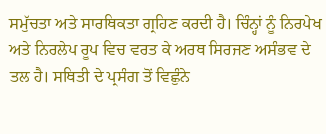ਸਮੁੱਚਤਾ ਅਤੇ ਸਾਰਥਿਕਤਾ ਗ੍ਰਹਿਣ ਕਰਦੀ ਹੈ। ਚਿੰਨ੍ਹਾਂ ਨੂੰ ਨਿਰਪੇਖ ਅਤੇ ਨਿਰਲੇਪ ਰੂਪ ਵਿਚ ਵਰਤ ਕੇ ਅਰਥ ਸਿਰਜਣ ਅਸੰਭਵ ਦੇ ਤਲ ਹੈ। ਸਥਿਤੀ ਦੇ ਪ੍ਰਸੰਗ ਤੋਂ ਵਿਛੁੰਨੇ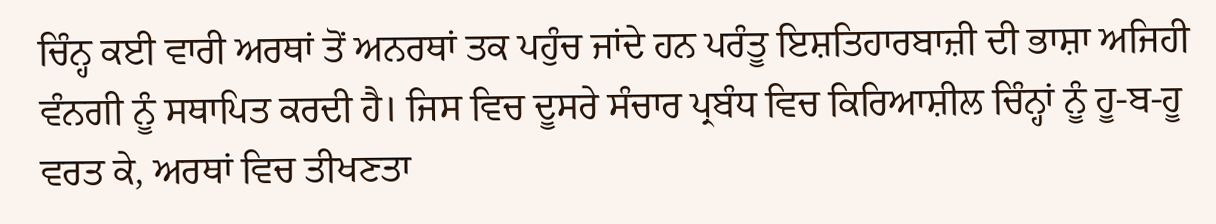ਚਿੰਨ੍ਹ ਕਈ ਵਾਰੀ ਅਰਥਾਂ ਤੋਂ ਅਨਰਥਾਂ ਤਕ ਪਹੁੰਚ ਜਾਂਦੇ ਹਨ ਪਰੰਤੂ ਇਸ਼ਤਿਹਾਰਬਾਜ਼ੀ ਦੀ ਭਾਸ਼ਾ ਅਜਿਹੀ ਵੰਨਗੀ ਨੂੰ ਸਥਾਪਿਤ ਕਰਦੀ ਹੈ। ਜਿਸ ਵਿਚ ਦੂਸਰੇ ਸੰਚਾਰ ਪ੍ਰਬੰਧ ਵਿਚ ਕਿਰਿਆਸ਼ੀਲ ਚਿੰਨ੍ਹਾਂ ਨੂੰ ਹੂ-ਬ-ਹੂ ਵਰਤ ਕੇ, ਅਰਥਾਂ ਵਿਚ ਤੀਖਣਤਾ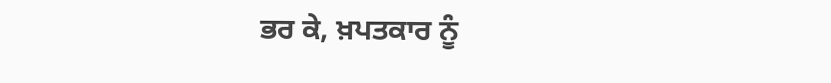ਭਰ ਕੇ, ਖ਼ਪਤਕਾਰ ਨੂੰ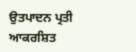ਉਤਪਾਦਨ ਪ੍ਰਤੀ ਆਕਰਸ਼ਿਤ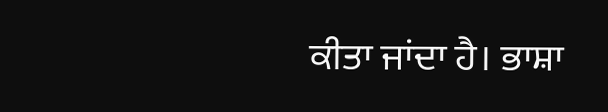ਕੀਤਾ ਜਾਂਦਾ ਹੈ। ਭਾਸ਼ਾ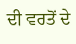ਦੀ ਵਰਤੋਂ ਦੇ